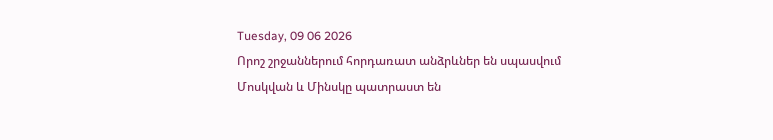Tuesday, 09 06 2026
Որոշ շրջաններում հորդառատ անձրևներ են սպասվում
Մոսկվան և Մինսկը պատրաստ են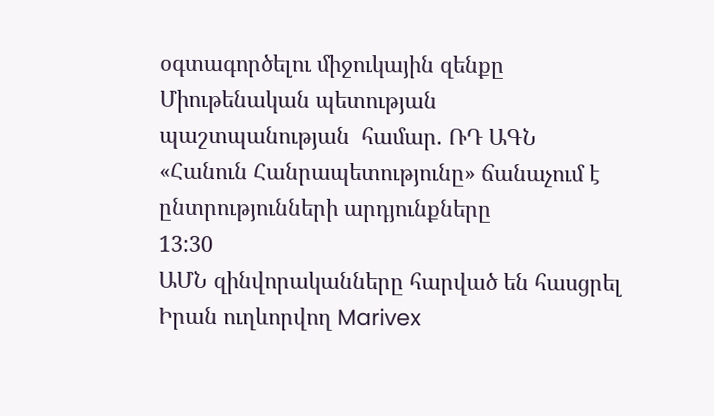օգտագործելու միջուկային զենքը Միութենական պետության պաշտպանության  համար. ՌԴ ԱԳՆ
«Հանուն Հանրապետությունը» ճանաչում է ընտրությունների արդյունքները
13:30
ԱՄՆ զինվորականները հարված են հասցրել Իրան ուղևորվող Marivex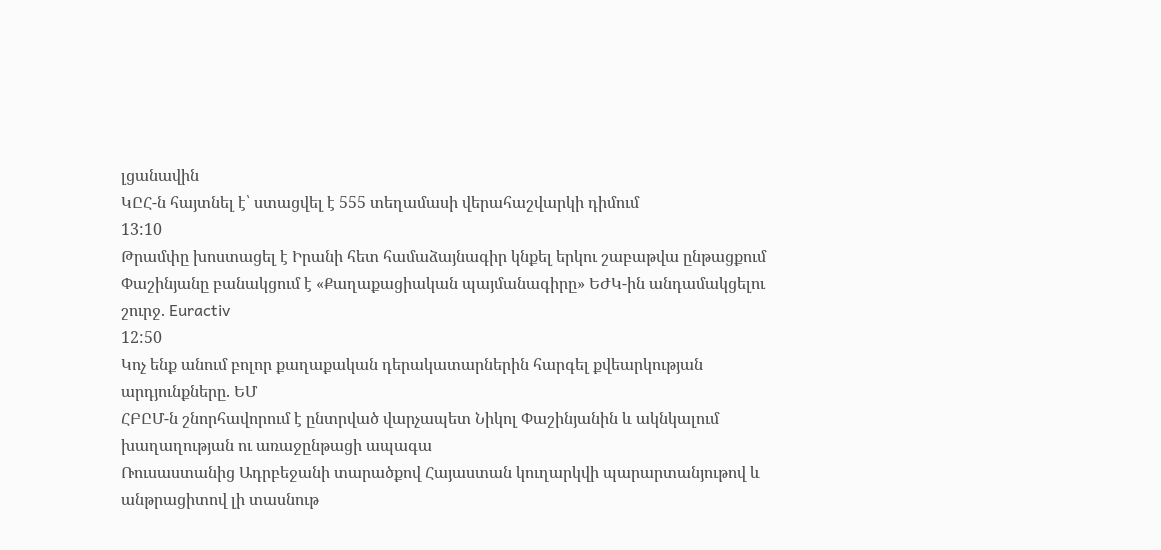լցանավին
ԿԸՀ-ն հայտնել է՝ ստացվել է 555 տեղամասի վերահաշվարկի դիմում
13:10
Թրամփը խոստացել է Իրանի հետ համաձայնագիր կնքել երկու շաբաթվա ընթացքում
Փաշինյանը բանակցում է «Քաղաքացիական պայմանագիրը» ԵԺԿ-ին անդամակցելու շուրջ. Euractiv
12:50
Կոչ ենք անում բոլոր քաղաքական դերակատարներին հարգել քվեարկության արդյունքները. ԵՄ
ՀԲԸՄ-ն շնորհավորում է ընտրված վարչապետ Նիկոլ Փաշինյանին և ակնկալում խաղաղության ու առաջընթացի ապագա
Ռուսաստանից Ադրբեջանի տարածքով Հայաստան կուղարկվի պարարտանյութով և անթրացիտով լի տասնութ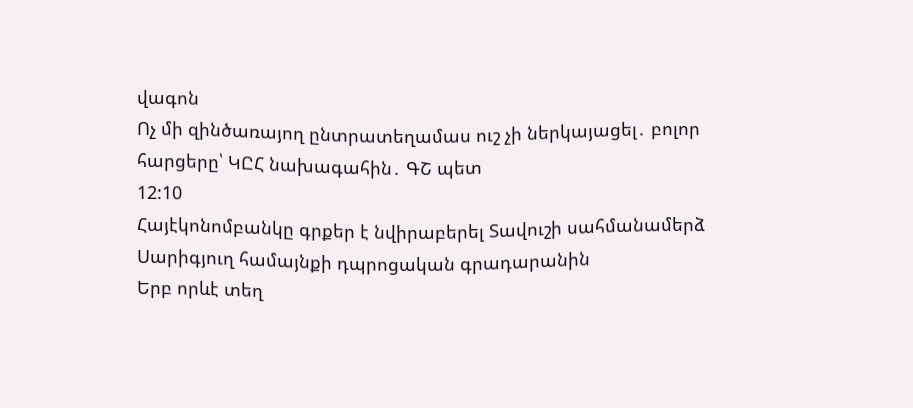վագոն
Ոչ մի զինծառայող ընտրատեղամաս ուշ չի ներկայացել․ բոլոր հարցերը՝ ԿԸՀ նախագահին․ ԳՇ պետ
12:10
Հայէկոնոմբանկը գրքեր է նվիրաբերել Տավուշի սահմանամերձ Սարիգյուղ համայնքի դպրոցական գրադարանին
Երբ որևէ տեղ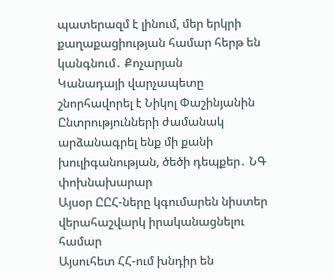պատերազմ է լինում, մեր երկրի քաղաքացիության համար հերթ են կանգնում․ Քոչարյան
Կանադայի վարչապետը շնորհավորել է Նիկոլ Փաշինյանին
Ընտրությունների ժամանակ արձանագրել ենք մի քանի խուլիգանության, ծեծի դեպքեր․ ՆԳ փոխնախարար
Այսօր ԸԸՀ-ները կգումարեն նիստեր վերահաշվարկ իրականացնելու համար
Այսուհետ ՀՀ-ում խնդիր են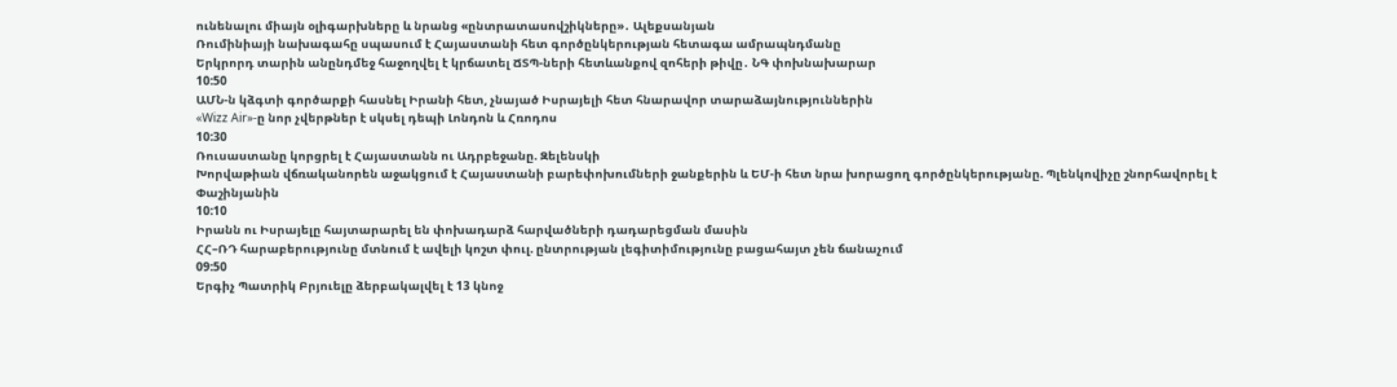ունենալու միայն օլիգարխները և նրանց «ընտրատասովշիկները»․ Ալեքսանյան
Ռումինիայի նախագահը սպասում է Հայաստանի հետ գործընկերության հետագա ամրապնդմանը
Երկրորդ տարին անընդմեջ հաջողվել է կրճատել ՃՏՊ-ների հետևանքով զոհերի թիվը․ ՆԳ փոխնախարար
10:50
ԱՄՆ-ն կձգտի գործարքի հասնել Իրանի հետ, չնայած Իսրայելի հետ հնարավոր տարաձայնություններին
«Wizz Air»-ը նոր չվերթներ է սկսել դեպի Լոնդոն և Հռոդոս
10:30
Ռուսաստանը կորցրել է Հայաստանն ու Ադրբեջանը. Զելենսկի
Խորվաթիան վճռականորեն աջակցում է Հայաստանի բարեփոխումների ջանքերին և ԵՄ-ի հետ նրա խորացող գործընկերությանը. Պլենկովիչը շնորհավորել է Փաշինյանին
10:10
Իրանն ու Իսրայելը հայտարարել են փոխադարձ հարվածների դադարեցման մասին
ՀՀ–ՌԴ հարաբերությունը մտնում է ավելի կոշտ փուլ. ընտրության լեգիտիմությունը բացահայտ չեն ճանաչում
09:50
Երգիչ Պատրիկ Բրյուելը ձերբակալվել է 13 կնոջ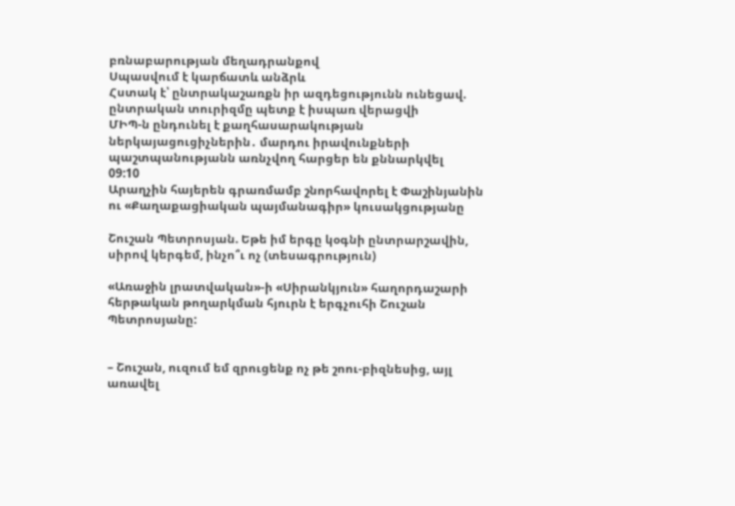բռնաբարության մեղադրանքով
Սպասվում է կարճատև անձրև
Հստակ է՝ ընտրակաշառքն իր ազդեցությունն ունեցավ. ընտրական տուրիզմը պետք է իսպառ վերացվի
ՄԻՊ-ն ընդունել է քաղհասարակության ներկայացուցիչներին․ մարդու իրավունքների պաշտպանությանն առնչվող հարցեր են քննարկվել
09:10
Արաղչին հայերեն գրառմամբ շնորհավորել է Փաշինյանին ու «Քաղաքացիական պայմանագիր» կուսակցությանը

Շուշան Պետրոսյան. Եթե իմ երգը կօգնի ընտրարշավին, սիրով կերգեմ, ինչո՞ւ ոչ (տեսագրություն)

«Առաջին լրատվական»-ի «Սիրանկյուն» հաղորդաշարի հերթական թողարկման հյուրն է երգչուհի Շուշան Պետրոսյանը:


– Շուշան, ուզում եմ զրուցենք ոչ թե շոու-բիզնեսից, այլ առավել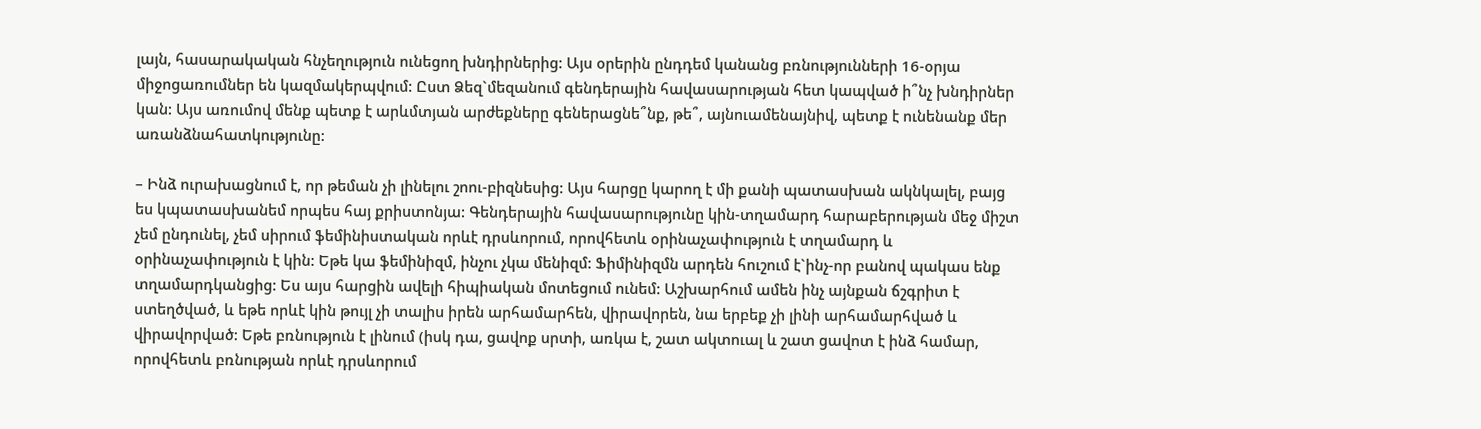լայն, հասարակական հնչեղություն ունեցող խնդիրներից: Այս օրերին ընդդեմ կանանց բռնությունների 16-օրյա միջոցառումներ են կազմակերպվում: Ըստ Ձեզ`մեզանում գենդերային հավասարության հետ կապված ի՞նչ խնդիրներ կան: Այս առումով մենք պետք է արևմտյան արժեքները գեներացնե՞նք, թե՞, այնուամենայնիվ, պետք է ունենանք մեր առանձնահատկությունը:

– Ինձ ուրախացնում է, որ թեման չի լինելու շոու-բիզնեսից: Այս հարցը կարող է մի քանի պատասխան ակնկալել, բայց ես կպատասխանեմ որպես հայ քրիստոնյա: Գենդերային հավասարությունը կին-տղամարդ հարաբերության մեջ միշտ չեմ ընդունել, չեմ սիրում ֆեմինիստական որևէ դրսևորում, որովհետև օրինաչափություն է տղամարդ և օրինաչափություն է կին: Եթե կա ֆեմինիզմ, ինչու չկա մենիզմ: Ֆիմինիզմն արդեն հուշում է`ինչ-որ բանով պակաս ենք տղամարդկանցից: Ես այս հարցին ավելի հիպիական մոտեցում ունեմ: Աշխարհում ամեն ինչ այնքան ճշգրիտ է ստեղծված, և եթե որևէ կին թույլ չի տալիս իրեն արհամարհեն, վիրավորեն, նա երբեք չի լինի արհամարհված և վիրավորված: Եթե բռնություն է լինում (իսկ դա, ցավոք սրտի, առկա է, շատ ակտուալ և շատ ցավոտ է ինձ համար, որովհետև բռնության որևէ դրսևորում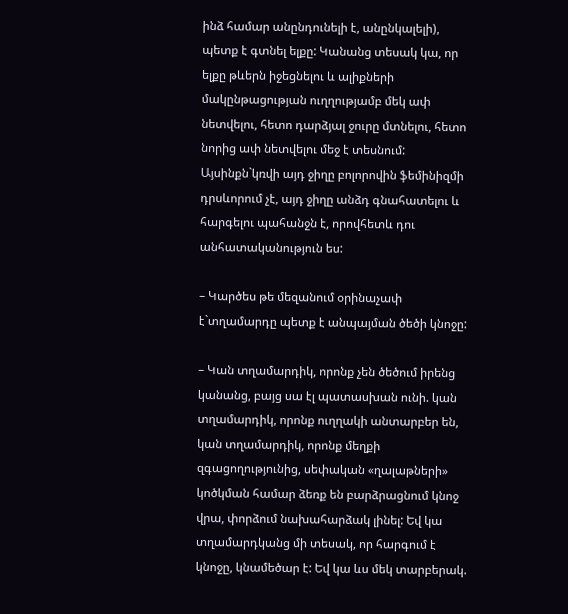ինձ համար անընդունելի է, անընկալելի), պետք է գտնել ելքը: Կանանց տեսակ կա, որ ելքը թևերն իջեցնելու և ալիքների մակընթացության ուղղությամբ մեկ ափ նետվելու, հետո դարձյալ ջուրը մտնելու, հետո նորից ափ նետվելու մեջ է տեսնում: Այսինքն`կռվի այդ ջիղը բոլորովին ֆեմինիզմի դրսևորում չէ, այդ ջիղը անձդ գնահատելու և հարգելու պահանջն է, որովհետև դու անհատականություն ես:

– Կարծես թե մեզանում օրինաչափ է`տղամարդը պետք է անպայման ծեծի կնոջը:

– Կան տղամարդիկ, որոնք չեն ծեծում իրենց կանանց, բայց սա էլ պատասխան ունի. կան տղամարդիկ, որոնք ուղղակի անտարբեր են, կան տղամարդիկ, որոնք մեղքի զգացողությունից, սեփական «ղալաթների» կոծկման համար ձեռք են բարձրացնում կնոջ վրա, փորձում նախահարձակ լինել: Եվ կա տղամարդկանց մի տեսակ, որ հարգում է կնոջը, կնամեծար է: Եվ կա ևս մեկ տարբերակ.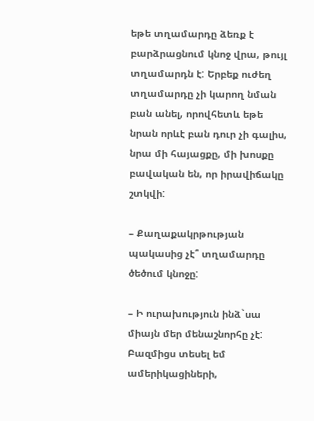եթե տղամարդը ձեռք է բարձրացնում կնոջ վրա, թույլ տղամարդն է: Երբեք ուժեղ տղամարդը չի կարող նման բան անել, որովհետև եթե նրան որևէ բան դուր չի գալիս, նրա մի հայացքը, մի խոսքը բավական են, որ իրավիճակը շտկվի:

– Քաղաքակրթության պակասից չէ՞ տղամարդը ծեծում կնոջը:

– Ի ուրախություն ինձ`սա միայն մեր մենաշնորհը չէ: Բազմիցս տեսել եմ ամերիկացիների,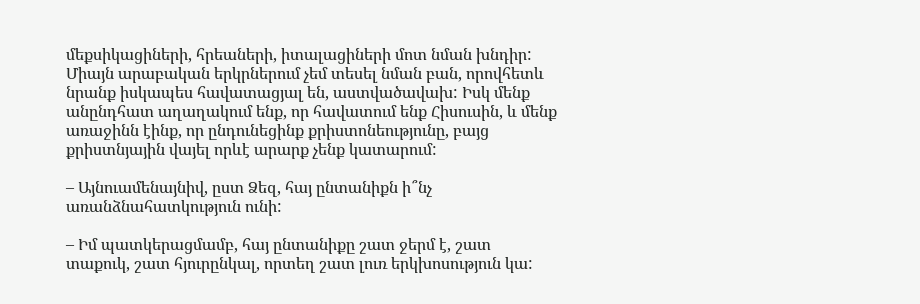մեքսիկացիների, հրեաների, իտալացիների մոտ նման խնդիր: Միայն արաբական երկրներում չեմ տեսել նման բան, որովհետև նրանք իսկապես հավատացյալ են, աստվածավախ: Իսկ մենք անընդհատ աղաղակում ենք, որ հավատում ենք Հիսուսին, և մենք առաջինն էինք, որ ընդունեցինք քրիստոնեությունը, բայց քրիստնյային վայել որևէ արարք չենք կատարում:

– Այնուամենայնիվ, ըստ Ձեզ, հայ ընտանիքն ի՞նչ առանձնահատկություն ունի:

– Իմ պատկերացմամբ, հայ ընտանիքը շատ ջերմ է, շատ տաքուկ, շատ հյուրընկալ, որտեղ շատ լուռ երկխոսություն կա: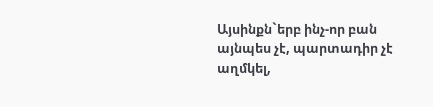Այսինքն`երբ ինչ-որ բան այնպես չէ, պարտադիր չէ աղմկել,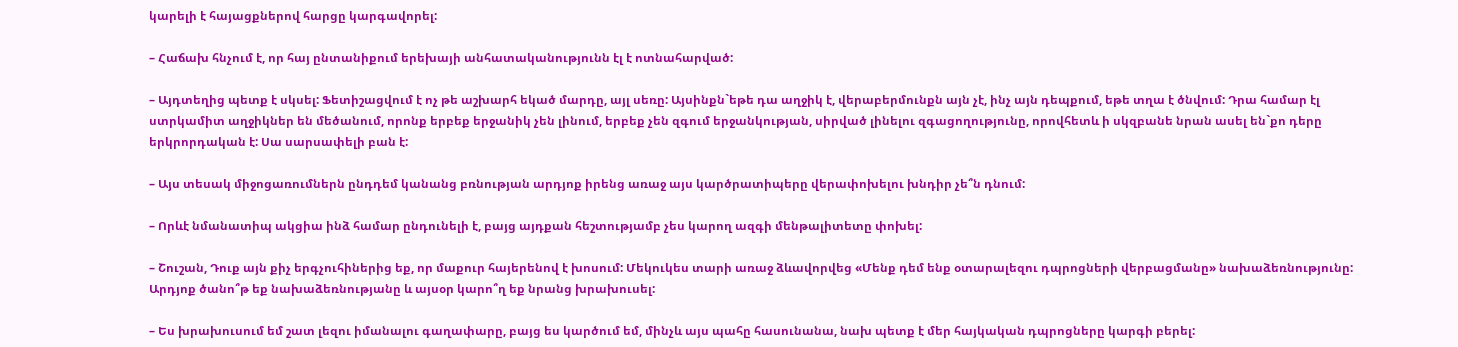կարելի է հայացքներով հարցը կարգավորել:

– Հաճախ հնչում է, որ հայ ընտանիքում երեխայի անհատականությունն էլ է ոտնահարված:

– Այդտեղից պետք է սկսել: Ֆետիշացվում է ոչ թե աշխարհ եկած մարդը, այլ սեռը: Այսինքն`եթե դա աղջիկ է, վերաբերմունքն այն չէ, ինչ այն դեպքում, եթե տղա է ծնվում: Դրա համար էլ ստրկամիտ աղջիկներ են մեծանում, որոնք երբեք երջանիկ չեն լինում, երբեք չեն զգում երջանկության, սիրված լինելու զգացողությունը, որովհետև ի սկզբանե նրան ասել են`քո դերը երկրորդական է: Սա սարսափելի բան է:

– Այս տեսակ միջոցառումներն ընդդեմ կանանց բռնության արդյոք իրենց առաջ այս կարծրատիպերը վերափոխելու խնդիր չե՞ն դնում:

– Որևէ նմանատիպ ակցիա ինձ համար ընդունելի է, բայց այդքան հեշտությամբ չես կարող ազգի մենթալիտետը փոխել:

– Շուշան, Դուք այն քիչ երգչուհիներից եք, որ մաքուր հայերենով է խոսում: Մեկուկես տարի առաջ ձևավորվեց «Մենք դեմ ենք օտարալեզու դպրոցների վերբացմանը» նախաձեռնությունը: Արդյոք ծանո՞թ եք նախաձեռնությանը և այսօր կարո՞ղ եք նրանց խրախուսել:

– Ես խրախուսում եմ շատ լեզու իմանալու գաղափարը, բայց ես կարծում եմ, մինչև այս պահը հասունանա, նախ պետք է մեր հայկական դպրոցները կարգի բերել: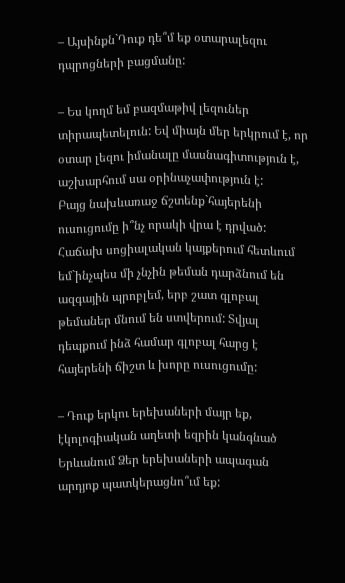– Այսինքն`Դուք դե՞մ եք օտարալեզու դպրոցների բացմանը:

– Ես կողմ եմ բազմաթիվ լեզուներ տիրապետելուն: Եվ միայն մեր երկրում է, որ օտար լեզու իմանալը մասնագիտություն է, աշխարհում սա օրինաչափություն է:
Բայց նախևառաջ ճշտենք`հայերենի ուսուցումը ի՞նչ որակի վրա է դրված:
Հաճախ սոցիալական կայքերում հետևում եմ`ինչպես մի չնչին թեման դարձնում են ազգային պրոբլեմ, երբ շատ գլոբալ թեմաներ մնում են ստվերում: Տվյալ դեպքում ինձ համար գլոբալ հարց է հայերենի ճիշտ և խորը ուսուցումը:

– Դուք երկու երեխաների մայր եք, էկոլոգիական աղետի եզրին կանգնած Երևանում Ձեր երեխաների ապագան արդյոք պատկերացնո՞ւմ եք: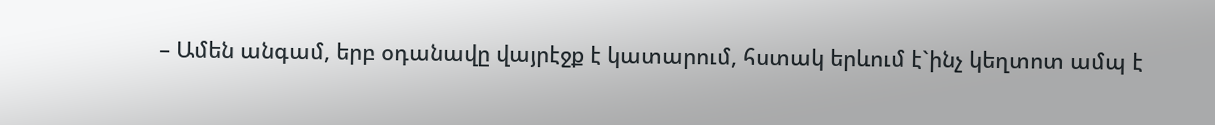– Ամեն անգամ, երբ օդանավը վայրէջք է կատարում, հստակ երևում է`ինչ կեղտոտ ամպ է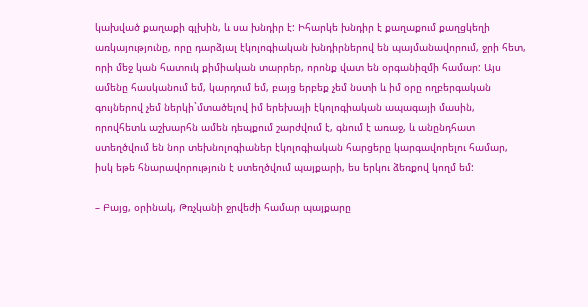կախված քաղաքի գլխին, և սա խնդիր է: Իհարկե խնդիր է քաղաքում քաղցկեղի առկայությունը, որը դարձյալ էկոլոգիական խնդիրներով են պայմանավորում, ջրի հետ, որի մեջ կան հատուկ քիմիական տարրեր, որոնք վատ են օրգանիզմի համար: Այս ամենը հասկանում եմ, կարդում եմ, բայց երբեք չեմ նստի և իմ օրը ողբերգական գույներով չեմ ներկի`մտածելով իմ երեխայի էկոլոգիական ապագայի մասին, որովհետև աշխարհն ամեն դեպքում շարժվում է, գնում է առաջ, և անընդհատ ստեղծվում են նոր տեխնոլոգիաներ էկոլոգիական հարցերը կարգավորելու համար, իսկ եթե հնարավորություն է ստեղծվում պայքարի, ես երկու ձեռքով կողմ եմ:

– Բայց, օրինակ, Թռչկանի ջրվեժի համար պայքարը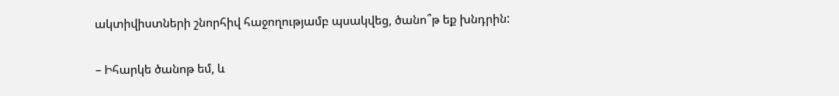ակտիվիստների շնորհիվ հաջողությամբ պսակվեց, ծանո՞թ եք խնդրին:

– Իհարկե ծանոթ եմ, և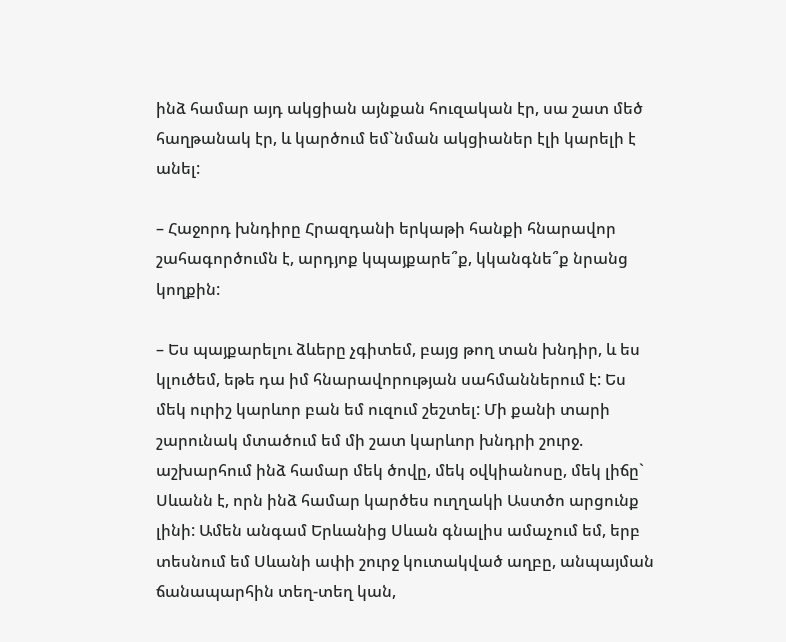ինձ համար այդ ակցիան այնքան հուզական էր, սա շատ մեծ հաղթանակ էր, և կարծում եմ`նման ակցիաներ էլի կարելի է անել:

– Հաջորդ խնդիրը Հրազդանի երկաթի հանքի հնարավոր շահագործումն է, արդյոք կպայքարե՞ք, կկանգնե՞ք նրանց կողքին:

– Ես պայքարելու ձևերը չգիտեմ, բայց թող տան խնդիր, և ես կլուծեմ, եթե դա իմ հնարավորության սահմաններում է: Ես մեկ ուրիշ կարևոր բան եմ ուզում շեշտել: Մի քանի տարի շարունակ մտածում եմ մի շատ կարևոր խնդրի շուրջ. աշխարհում ինձ համար մեկ ծովը, մեկ օվկիանոսը, մեկ լիճը` Սևանն է, որն ինձ համար կարծես ուղղակի Աստծո արցունք լինի: Ամեն անգամ Երևանից Սևան գնալիս ամաչում եմ, երբ տեսնում եմ Սևանի ափի շուրջ կուտակված աղբը, անպայման ճանապարհին տեղ-տեղ կան,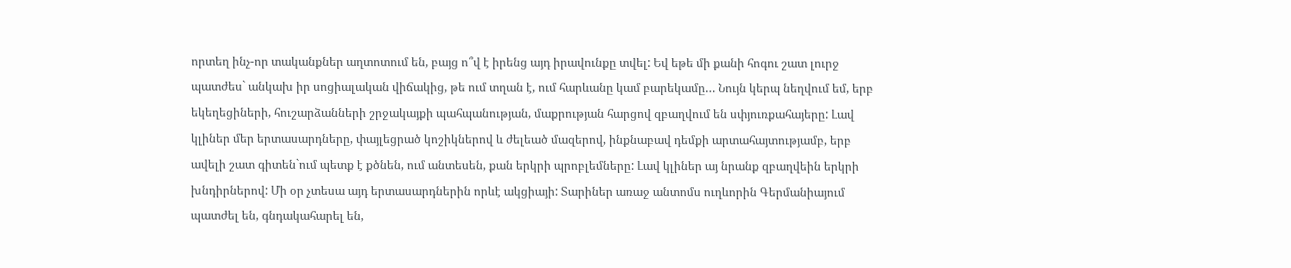որտեղ ինչ-որ տականքներ աղտոտում են, բայց ո՞վ է իրենց այդ իրավունքը տվել: Եվ եթե մի քանի հոգու շատ լուրջ պատժես` անկախ իր սոցիալական վիճակից, թե ում տղան է, ում հարևանը կամ բարեկամը… Նույն կերպ նեղվում եմ, երբ եկեղեցիների, հուշարձանների շրջակայքի պահպանության, մաքրության հարցով զբաղվում են սփյուռքահայերը: Լավ կլիներ մեր երտասարդները, փայլեցրած կոշիկներով և ժելեած մազերով, ինքնաբավ դեմքի արտահայտությամբ, երբ ավելի շատ գիտեն`ում պետք է քծնեն, ում անտեսեն, քան երկրի պրոբլեմները: Լավ կլիներ այ նրանք զբաղվեին երկրի խնդիրներով: Մի օր չտեսա այդ երտասարդներին որևէ ակցիայի: Տարիներ առաջ անտոմս ուղևորին Գերմանիայում պատժել են, գնդակահարել են,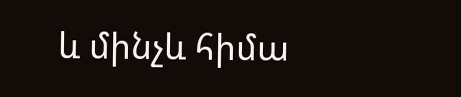և մինչև հիմա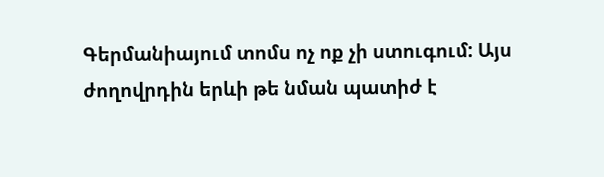Գերմանիայում տոմս ոչ ոք չի ստուգում: Այս ժողովրդին երևի թե նման պատիժ է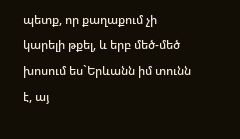պետք, որ քաղաքում չի կարելի թքել, և երբ մեծ-մեծ խոսում ես`Երևանն իմ տունն է, այ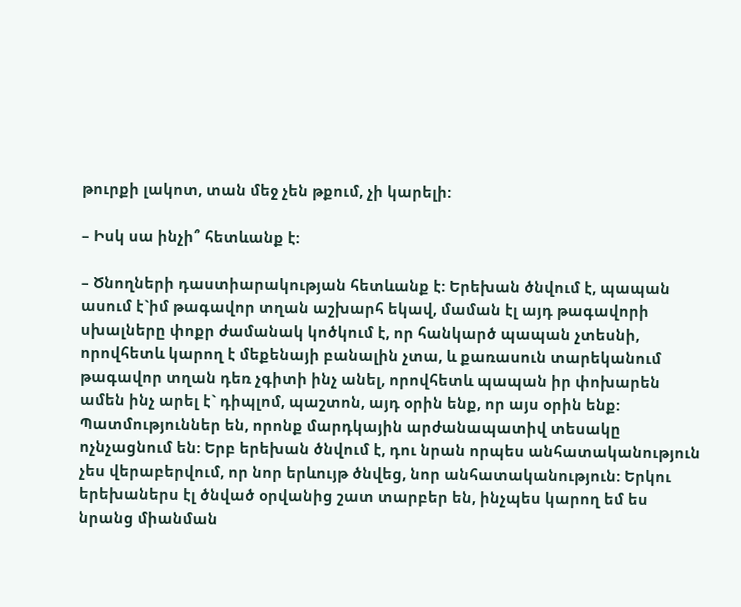թուրքի լակոտ, տան մեջ չեն թքում, չի կարելի:

– Իսկ սա ինչի՞ հետևանք է:

– Ծնողների դաստիարակության հետևանք է: Երեխան ծնվում է, պապան ասում է`իմ թագավոր տղան աշխարհ եկավ, մաման էլ այդ թագավորի սխալները փոքր ժամանակ կոծկում է, որ հանկարծ պապան չտեսնի, որովհետև կարող է մեքենայի բանալին չտա, և քառասուն տարեկանում թագավոր տղան դեռ չգիտի ինչ անել, որովհետև պապան իր փոխարեն ամեն ինչ արել է` դիպլոմ, պաշտոն, այդ օրին ենք, որ այս օրին ենք: Պատմություններ են, որոնք մարդկային արժանապատիվ տեսակը ոչնչացնում են: Երբ երեխան ծնվում է, դու նրան որպես անհատականություն չես վերաբերվում, որ նոր երևույթ ծնվեց, նոր անհատականություն: Երկու երեխաներս էլ ծնված օրվանից շատ տարբեր են, ինչպես կարող եմ ես նրանց միանման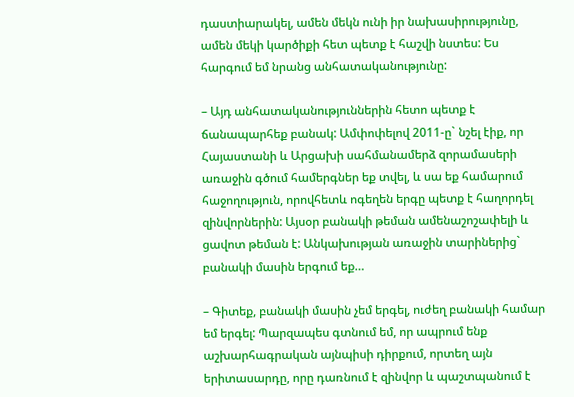դաստիարակել, ամեն մեկն ունի իր նախասիրությունը, ամեն մեկի կարծիքի հետ պետք է հաշվի նստես: Ես հարգում եմ նրանց անհատականությունը:

– Այդ անհատականություններին հետո պետք է ճանապարհեք բանակ: Ամփոփելով 2011-ը` նշել էիք, որ Հայաստանի և Արցախի սահմանամերձ զորամասերի առաջին գծում համերգներ եք տվել, և սա եք համարում հաջողություն, որովհետև ոգեղեն երգը պետք է հաղորդել զինվորներին: Այսօր բանակի թեման ամենաշոշափելի և ցավոտ թեման է: Անկախության առաջին տարիներից` բանակի մասին երգում եք…

– Գիտեք, բանակի մասին չեմ երգել, ուժեղ բանակի համար եմ երգել: Պարզապես գտնում եմ, որ ապրում ենք աշխարհագրական այնպիսի դիրքում, որտեղ այն երիտասարդը, որը դառնում է զինվոր և պաշտպանում է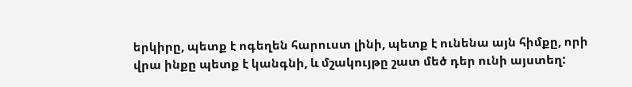երկիրը, պետք է ոգեղեն հարուստ լինի, պետք է ունենա այն հիմքը, որի վրա ինքը պետք է կանգնի, և մշակույթը շատ մեծ դեր ունի այստեղ: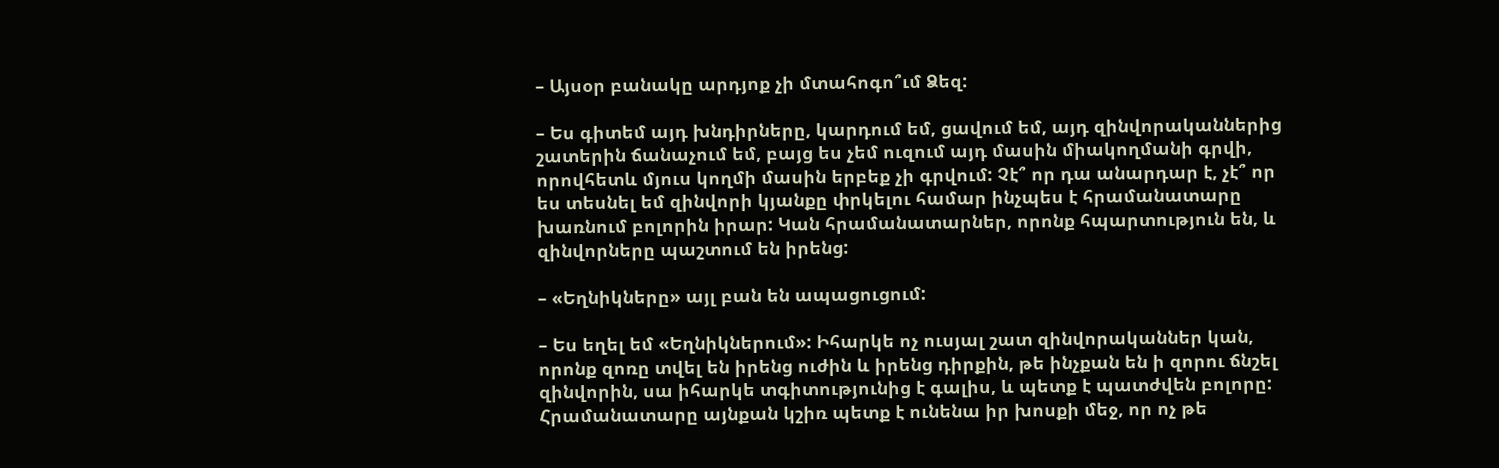– Այսօր բանակը արդյոք չի մտահոգո՞ւմ Ձեզ:

– Ես գիտեմ այդ խնդիրները, կարդում եմ, ցավում եմ, այդ զինվորականներից շատերին ճանաչում եմ, բայց ես չեմ ուզում այդ մասին միակողմանի գրվի, որովհետև մյուս կողմի մասին երբեք չի գրվում: Չէ՞ որ դա անարդար է, չէ՞ որ ես տեսնել եմ զինվորի կյանքը փրկելու համար ինչպես է հրամանատարը խառնում բոլորին իրար: Կան հրամանատարներ, որոնք հպարտություն են, և զինվորները պաշտում են իրենց:

– «Եղնիկները» այլ բան են ապացուցում:

– Ես եղել եմ «Եղնիկներում»: Իհարկե ոչ ուսյալ շատ զինվորականներ կան, որոնք զոռը տվել են իրենց ուժին և իրենց դիրքին, թե ինչքան են ի զորու ճնշել զինվորին, սա իհարկե տգիտությունից է գալիս, և պետք է պատժվեն բոլորը: Հրամանատարը այնքան կշիռ պետք է ունենա իր խոսքի մեջ, որ ոչ թե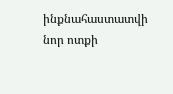ինքնահաստատվի նոր ոտքի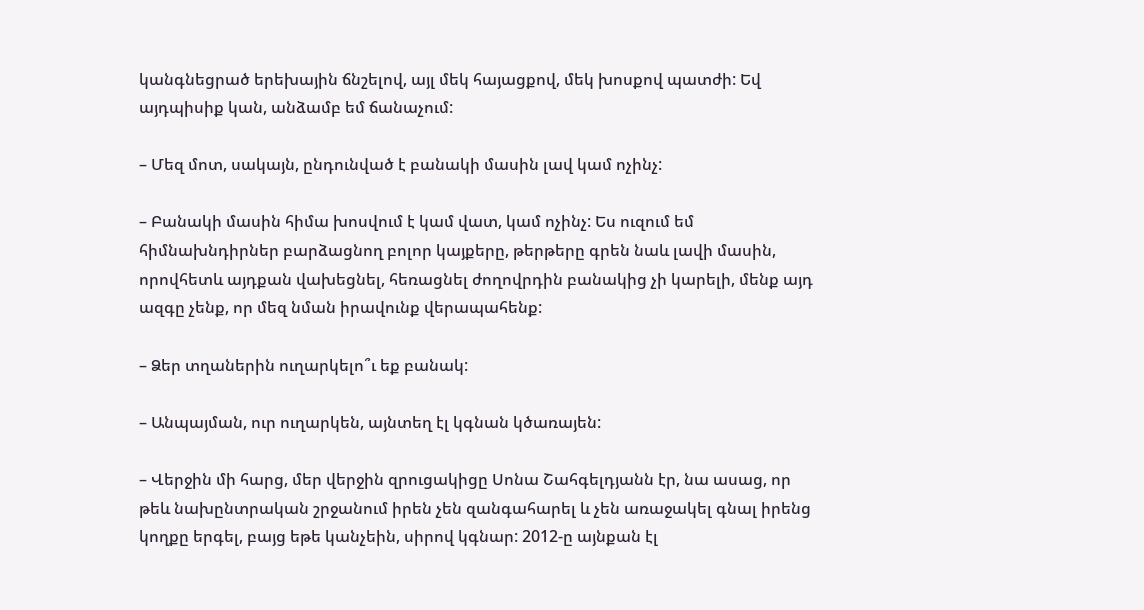կանգնեցրած երեխային ճնշելով, այլ մեկ հայացքով, մեկ խոսքով պատժի: Եվ այդպիսիք կան, անձամբ եմ ճանաչում:

– Մեզ մոտ, սակայն, ընդունված է բանակի մասին լավ կամ ոչինչ:

– Բանակի մասին հիմա խոսվում է կամ վատ, կամ ոչինչ: Ես ուզում եմ հիմնախնդիրներ բարձացնող բոլոր կայքերը, թերթերը գրեն նաև լավի մասին, որովհետև այդքան վախեցնել, հեռացնել ժողովրդին բանակից չի կարելի, մենք այդ ազգը չենք, որ մեզ նման իրավունք վերապահենք:

– Ձեր տղաներին ուղարկելո՞ւ եք բանակ:

– Անպայման, ուր ուղարկեն, այնտեղ էլ կգնան կծառայեն:

– Վերջին մի հարց, մեր վերջին զրուցակիցը Սոնա Շահգելդյանն էր, նա ասաց, որ թեև նախընտրական շրջանում իրեն չեն զանգահարել և չեն առաջակել գնալ իրենց կողքը երգել, բայց եթե կանչեին, սիրով կգնար: 2012-ը այնքան էլ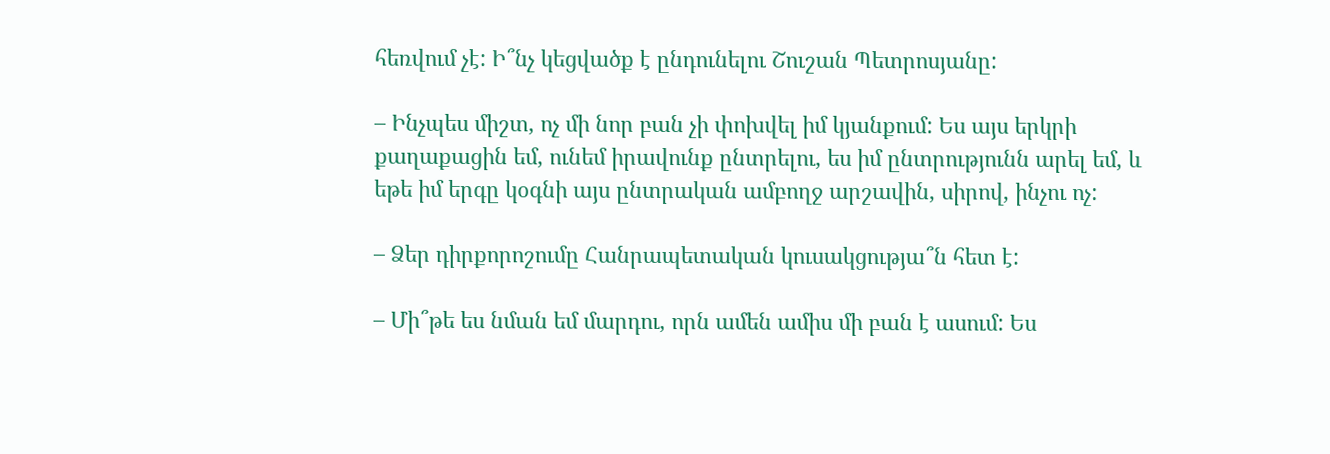հեռվում չէ: Ի՞նչ կեցվածք է ընդունելու Շուշան Պետրոսյանը:

– Ինչպես միշտ, ոչ մի նոր բան չի փոխվել իմ կյանքում: Ես այս երկրի քաղաքացին եմ, ունեմ իրավունք ընտրելու, ես իմ ընտրությունն արել եմ, և եթե իմ երգը կօգնի այս ընտրական ամբողջ արշավին, սիրով, ինչու ոչ:

– Ձեր դիրքորոշումը Հանրապետական կուսակցությա՞ն հետ է:

– Մի՞թե ես նման եմ մարդու, որն ամեն ամիս մի բան է ասում: Ես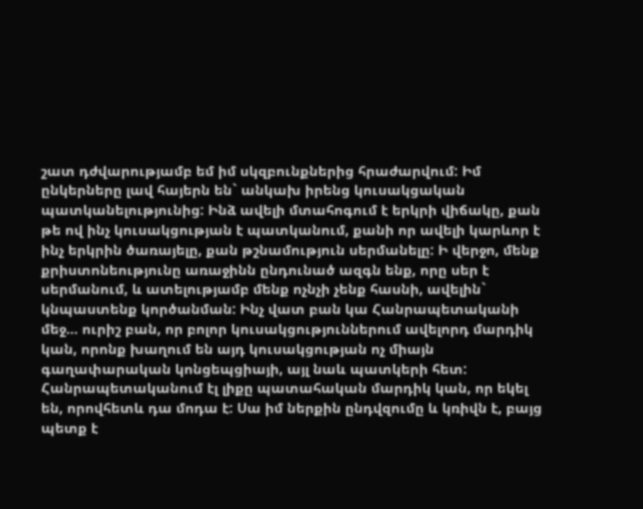շատ դժվարությամբ եմ իմ սկզբունքներից հրաժարվում: Իմ ընկերները լավ հայերն են` անկախ իրենց կուսակցական պատկանելությունից: Ինձ ավելի մտահոգում է երկրի վիճակը, քան թե ով ինչ կուսակցության է պատկանում, քանի որ ավելի կարևոր է ինչ երկրին ծառայելը, քան թշնամություն սերմանելը: Ի վերջո, մենք քրիստոնեությունը առաջինն ընդունած ազգն ենք, որը սեր է սերմանում, և ատելությամբ մենք ոչնչի չենք հասնի, ավելին` կնպաստենք կործանման: Ինչ վատ բան կա Հանրապետականի մեջ… ուրիշ բան, որ բոլոր կուսակցություններում ավելորդ մարդիկ կան, որոնք խաղում են այդ կուսակցության ոչ միայն գաղափարական կոնցեպցիայի, այլ նաև պատկերի հետ: Հանրապետականում էլ լիքը պատահական մարդիկ կան, որ եկել են, որովհետև դա մոդա է: Սա իմ ներքին ընդվզումը և կռիվն է, բայց պետք է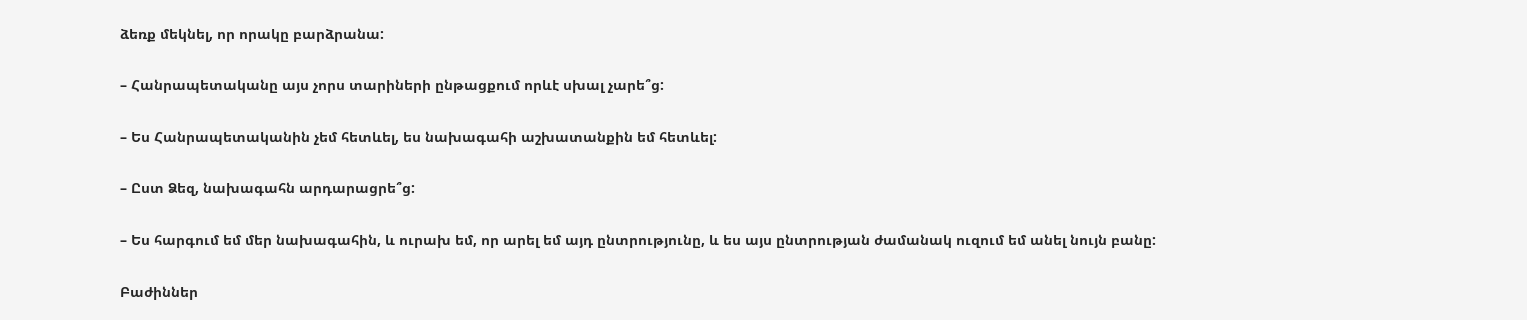ձեռք մեկնել, որ որակը բարձրանա:

– Հանրապետականը այս չորս տարիների ընթացքում որևէ սխալ չարե՞ց:

– Ես Հանրապետականին չեմ հետևել, ես նախագահի աշխատանքին եմ հետևել:

– Ըստ Ձեզ, նախագահն արդարացրե՞ց:

– Ես հարգում եմ մեր նախագահին, և ուրախ եմ, որ արել եմ այդ ընտրությունը, և ես այս ընտրության ժամանակ ուզում եմ անել նույն բանը:

Բաժիններ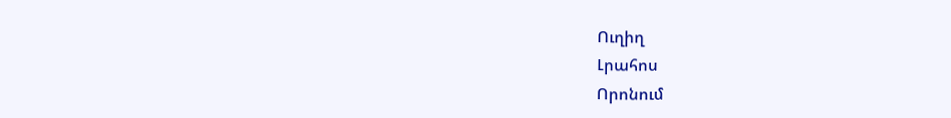Ուղիղ
Լրահոս
Որոնում